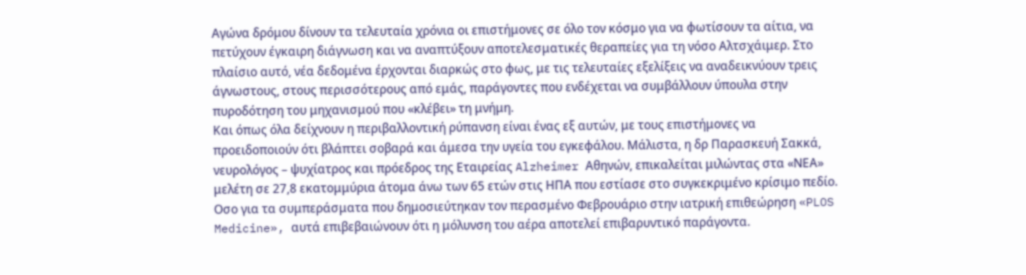Αγώνα δρόμου δίνουν τα τελευταία χρόνια οι επιστήμονες σε όλο τον κόσμο για να φωτίσουν τα αίτια, να πετύχουν έγκαιρη διάγνωση και να αναπτύξουν αποτελεσματικές θεραπείες για τη νόσο Αλτσχάιμερ. Στο πλαίσιο αυτό, νέα δεδομένα έρχονται διαρκώς στο φως, με τις τελευταίες εξελίξεις να αναδεικνύουν τρεις άγνωστους, στους περισσότερους από εμάς, παράγοντες που ενδέχεται να συμβάλλουν ύπουλα στην πυροδότηση του μηχανισμού που «κλέβει» τη μνήμη.
Και όπως όλα δείχνουν η περιβαλλοντική ρύπανση είναι ένας εξ αυτών, με τους επιστήμονες να προειδοποιούν ότι βλάπτει σοβαρά και άμεσα την υγεία του εγκεφάλου. Μάλιστα, η δρ Παρασκευή Σακκά, νευρολόγος – ψυχίατρος και πρόεδρος της Εταιρείας Alzheimer Αθηνών, επικαλείται μιλώντας στα «ΝΕΑ» μελέτη σε 27,8 εκατομμύρια άτομα άνω των 65 ετών στις ΗΠΑ που εστίασε στο συγκεκριμένο κρίσιμο πεδίο. Οσο για τα συμπεράσματα που δημοσιεύτηκαν τον περασμένο Φεβρουάριο στην ιατρική επιθεώρηση «PLOS Medicine», αυτά επιβεβαιώνουν ότι η μόλυνση του αέρα αποτελεί επιβαρυντικό παράγοντα.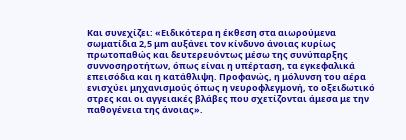Και συνεχίζει: «Ειδικότερα η έκθεση στα αιωρούμενα σωματίδια 2,5 μm αυξάνει τον κίνδυνο άνοιας κυρίως πρωτοπαθώς και δευτερευόντως μέσω της συνύπαρξης συννοσηροτήτων, όπως είναι η υπέρταση, τα εγκεφαλικά επεισόδια και η κατάθλιψη. Προφανώς, η μόλυνση του αέρα ενισχύει μηχανισμούς όπως η νευροφλεγμονή, το οξειδωτικό στρες και οι αγγειακές βλάβες που σχετίζονται άμεσα με την παθογένεια της άνοιας».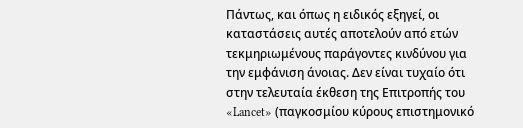Πάντως, και όπως η ειδικός εξηγεί, οι καταστάσεις αυτές αποτελούν από ετών τεκμηριωμένους παράγοντες κινδύνου για την εμφάνιση άνοιας. Δεν είναι τυχαίο ότι στην τελευταία έκθεση της Επιτροπής του «Lancet» (παγκοσμίου κύρους επιστημονικό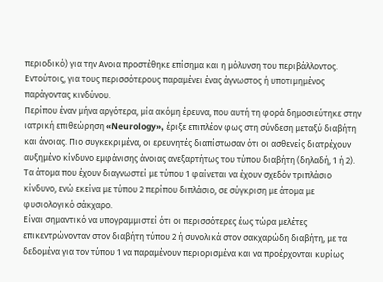περιοδικό) για την Ανοια προστέθηκε επίσημα και η μόλυνση του περιβάλλοντος. Εντούτοις, για τους περισσότερους παραμένει ένας άγνωστος ή υποτιμημένος παράγοντας κινδύνου.
Περίπου έναν μήνα αργότερα, μία ακόμη έρευνα, που αυτή τη φορά δημοσιεύτηκε στην ιατρική επιθεώρηση «Neurology», έριξε επιπλέον φως στη σύνδεση μεταξύ διαβήτη και άνοιας. Πιο συγκεκριμένα, οι ερευνητές διαπίστωσαν ότι οι ασθενείς διατρέχουν αυξημένο κίνδυνο εμφάνισης άνοιας ανεξαρτήτως του τύπου διαβήτη (δηλαδή, 1 ή 2). Τα άτομα που έχουν διαγνωστεί με τύπου 1 φαίνεται να έχουν σχεδόν τριπλάσιο κίνδυνο, ενώ εκείνα με τύπου 2 περίπου διπλάσιο, σε σύγκριση με άτομα με φυσιολογικό σάκχαρο.
Είναι σημαντικό να υπογραμμιστεί ότι οι περισσότερες έως τώρα μελέτες επικεντρώνονταν στον διαβήτη τύπου 2 ή συνολικά στον σακχαρώδη διαβήτη, με τα δεδομένα για τον τύπου 1 να παραμένουν περιορισμένα και να προέρχονται κυρίως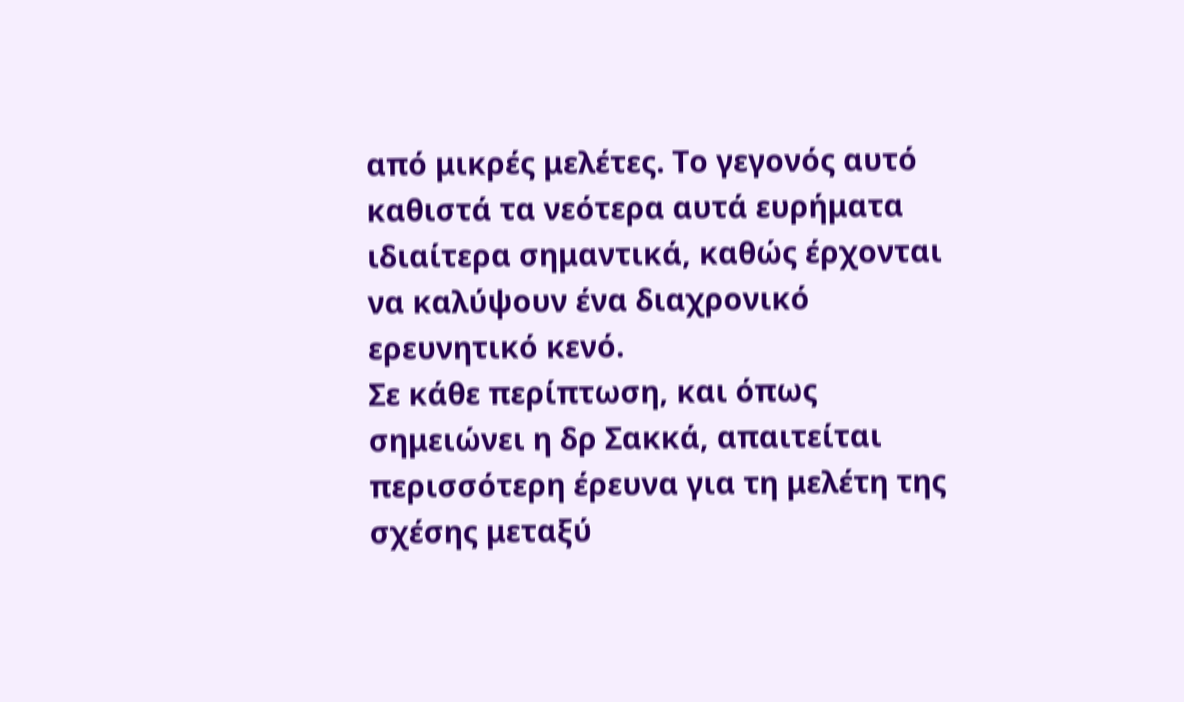από μικρές μελέτες. Το γεγονός αυτό καθιστά τα νεότερα αυτά ευρήματα ιδιαίτερα σημαντικά, καθώς έρχονται να καλύψουν ένα διαχρονικό ερευνητικό κενό.
Σε κάθε περίπτωση, και όπως σημειώνει η δρ Σακκά, απαιτείται περισσότερη έρευνα για τη μελέτη της σχέσης μεταξύ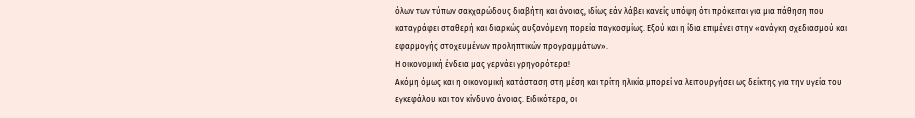όλων των τύπων σακχαρώδους διαβήτη και άνοιας, ιδίως εάν λάβει κανείς υπόψη ότι πρόκειται για μια πάθηση που καταγράφει σταθερή και διαρκώς αυξανόμενη πορεία παγκοσμίως. Εξού και η ίδια επιμένει στην «ανάγκη σχεδιασμού και εφαρμογής στοχευμένων προληπτικών προγραμμάτων».
Η οικονομική ένδεια μας γερνάει γρηγορότερα!
Ακόμη όμως και η οικονομική κατάσταση στη μέση και τρίτη ηλικία μπορεί να λειτουργήσει ως δείκτης για την υγεία του εγκεφάλου και τον κίνδυνο άνοιας. Ειδικότερα, οι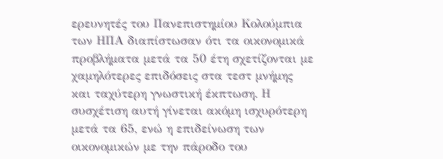ερευνητές του Πανεπιστημίου Κολούμπια των ΗΠΑ διαπίστωσαν ότι τα οικονομικά προβλήματα μετά τα 50 έτη σχετίζονται με χαμηλότερες επιδόσεις στα τεστ μνήμης και ταχύτερη γνωστική έκπτωση. Η συσχέτιση αυτή γίνεται ακόμη ισχυρότερη μετά τα 65, ενώ η επιδείνωση των οικονομικών με την πάροδο του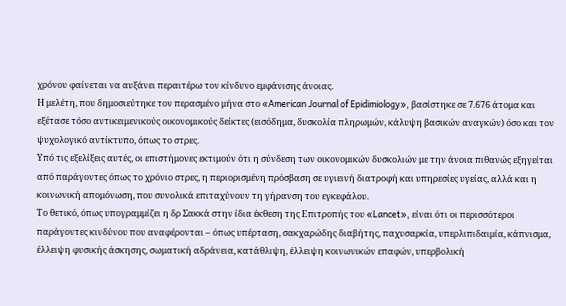χρόνου φαίνεται να αυξάνει περαιτέρω τον κίνδυνο εμφάνισης άνοιας.
Η μελέτη, που δημοσιεύτηκε τον περασμένο μήνα στο «American Journal of Epidimiology», βασίστηκε σε 7.676 άτομα και εξέτασε τόσο αντικειμενικούς οικονομικούς δείκτες (εισόδημα, δυσκολία πληρωμών, κάλυψη βασικών αναγκών) όσο και τον ψυχολογικό αντίκτυπο, όπως το στρες.
Υπό τις εξελίξεις αυτές, οι επιστήμονες εκτιμούν ότι η σύνδεση των οικονομικών δυσκολιών με την άνοια πιθανώς εξηγείται από παράγοντες όπως το χρόνιο στρες, η περιορισμένη πρόσβαση σε υγιεινή διατροφή και υπηρεσίες υγείας, αλλά και η κοινωνική απομόνωση, που συνολικά επιταχύνουν τη γήρανση του εγκεφάλου.
Το θετικό, όπως υπογραμμίζει η δρ Σακκά στην ίδια έκθεση της Επιτροπής του «Lancet», είναι ότι οι περισσότεροι παράγοντες κινδύνου που αναφέρονται – όπως υπέρταση, σακχαρώδης διαβήτης, παχυσαρκία, υπερλιπιδαιμία, κάπνισμα, έλλειψη φυσικής άσκησης, σωματική αδράνεια, κατάθλιψη, έλλειψη κοινωνικών επαφών, υπερβολική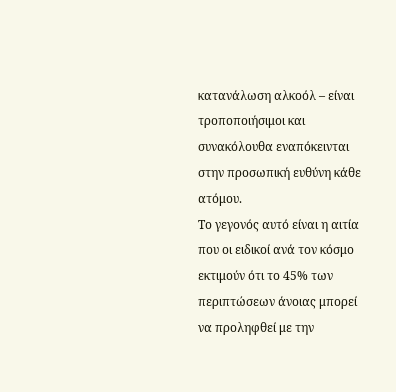κατανάλωση αλκοόλ – είναι τροποποιήσιμοι και συνακόλουθα εναπόκεινται στην προσωπική ευθύνη κάθε ατόμου.
Το γεγονός αυτό είναι η αιτία που οι ειδικοί ανά τον κόσμο εκτιμούν ότι το 45% των περιπτώσεων άνοιας μπορεί να προληφθεί με την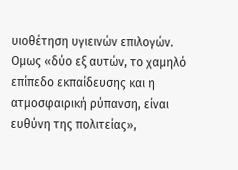υιοθέτηση υγιεινών επιλογών. Ομως «δύο εξ αυτών, το χαμηλό επίπεδο εκπαίδευσης και η ατμοσφαιρική ρύπανση, είναι ευθύνη της πολιτείας»,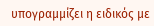υπογραμμίζει η ειδικός με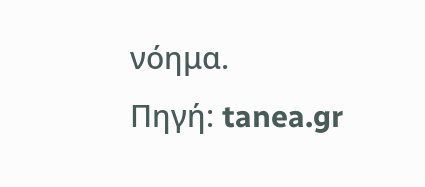νόημα.
Πηγή: tanea.gr